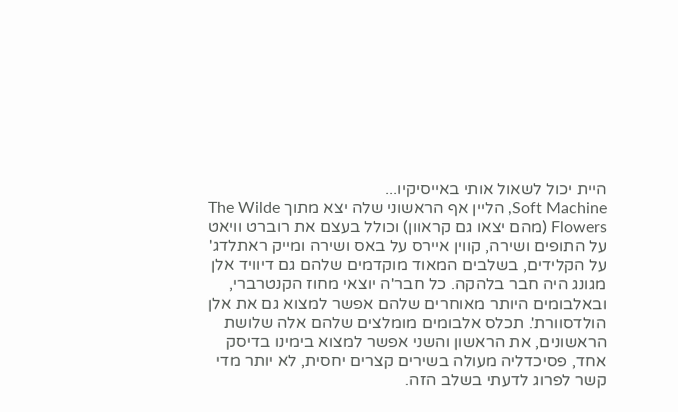היית יכול לשאול אותי באייסיקיו...
Soft Machine, הליין אף הראשוני שלה יצא מתוך The Wilde Flowers (מהם יצאו גם קראוון) וכולל בעצם את רוברט וויאט על התופים ושירה, קווין איירס על באס ושירה ומייק ראתלדג' על הקלידים, בשלבים המאוד מוקדמים שלהם גם דיוויד אלן מגונג היה חבר בלהקה. כל חבר'ה יוצאי מחוז הקנטרברי, ובאלבומים היותר מאוחרים שלהם אפשר למצוא גם את אלן הולדסוורת'. תכלס אלבומים מומלצים שלהם אלה שלושת הראשונים, את הראשון והשני אפשר למצוא בימינו בדיסק אחד, פסיכדליה מעולה בשירים קצרים יחסית, לא יותר מדי קשר לפרוג לדעתי בשלב הזה.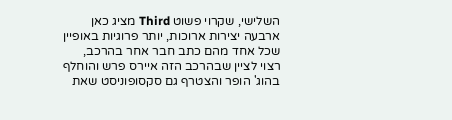השלישי, שקרוי פשוט Third מציג כאן ארבעה יצירות ארוכות, יותר פרוגיות באופיין שכל אחד מהם כתב חבר אחר בהרכב, רצוי לציין שבהרכב הזה איירס פרש והוחלף בהוג' הופר והצטרף גם סקסופוניסט שאת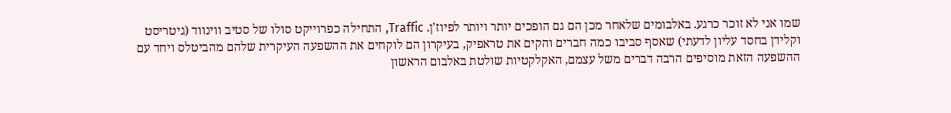שמו אני לא זוכר כרגע. באלבומים שלאחר מכן הם גם הופכים יותר ויותר לפיוז'ן. Traffic, התחילה כפרוייקט סולו של סטיב ווינווד (גיטריסט וקלידן בחסד עליון לדעתי) שאסף סביבו כמה חברים והקים את טראפיק, בעיקרון הם לוקחים את ההשפעה העיקרית שלהם מהביטלס ויחד עם ההשפעה הזאת מוסיפים הרבה דברים משל עצמם, האקלקטיות שולטת באלבום הראשון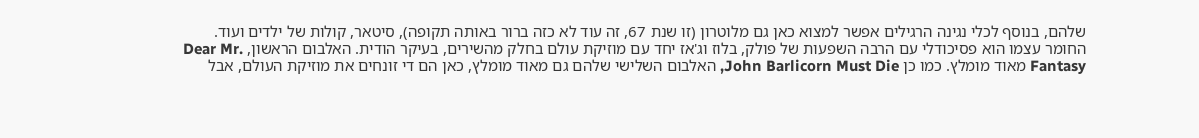שלהם, בנוסף לכלי נגינה הרגילים אפשר למצוא כאן גם מלוטרון (זו שנת 67, זה עוד לא כזה ברור באותה תקופה), סיטאר, קולות של ילדים ועוד. החומר עצמו הוא פסיכודלי עם הרבה השפעות של פולק, בלוז וג'אז יחד עם מוזיקת עולם בחלק מהשירים, בעיקר הודית. האלבום הראשון, Dear Mr. Fantasy מאוד מומלץ. כמו כן John Barlicorn Must Die, האלבום השלישי שלהם גם מאוד מומלץ, כאן הם די זונחים את מוזיקת העולם, אבל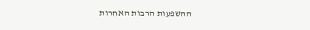ההשפעות הרבות האחרות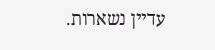עדיין נשארות.